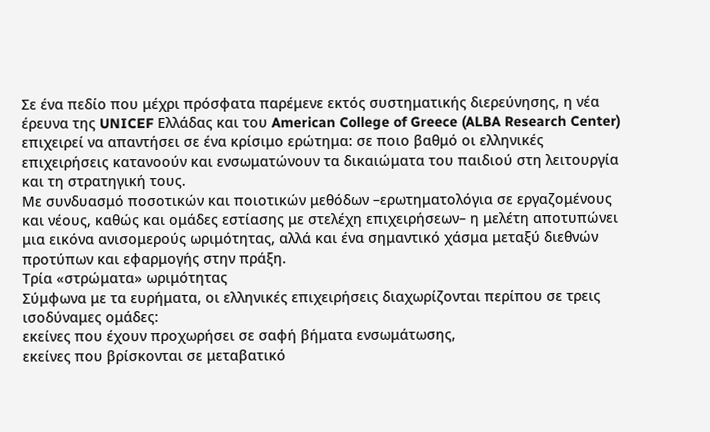Σε ένα πεδίο που μέχρι πρόσφατα παρέμενε εκτός συστηματικής διερεύνησης, η νέα έρευνα της UNICEF Ελλάδας και του American College of Greece (ALBA Research Center) επιχειρεί να απαντήσει σε ένα κρίσιμο ερώτημα: σε ποιο βαθμό οι ελληνικές επιχειρήσεις κατανοούν και ενσωματώνουν τα δικαιώματα του παιδιού στη λειτουργία και τη στρατηγική τους.
Με συνδυασμό ποσοτικών και ποιοτικών μεθόδων –ερωτηματολόγια σε εργαζομένους και νέους, καθώς και ομάδες εστίασης με στελέχη επιχειρήσεων– η μελέτη αποτυπώνει μια εικόνα ανισομερούς ωριμότητας, αλλά και ένα σημαντικό χάσμα μεταξύ διεθνών προτύπων και εφαρμογής στην πράξη.
Τρία «στρώματα» ωριμότητας
Σύμφωνα με τα ευρήματα, οι ελληνικές επιχειρήσεις διαχωρίζονται περίπου σε τρεις ισοδύναμες ομάδες:
εκείνες που έχουν προχωρήσει σε σαφή βήματα ενσωμάτωσης,
εκείνες που βρίσκονται σε μεταβατικό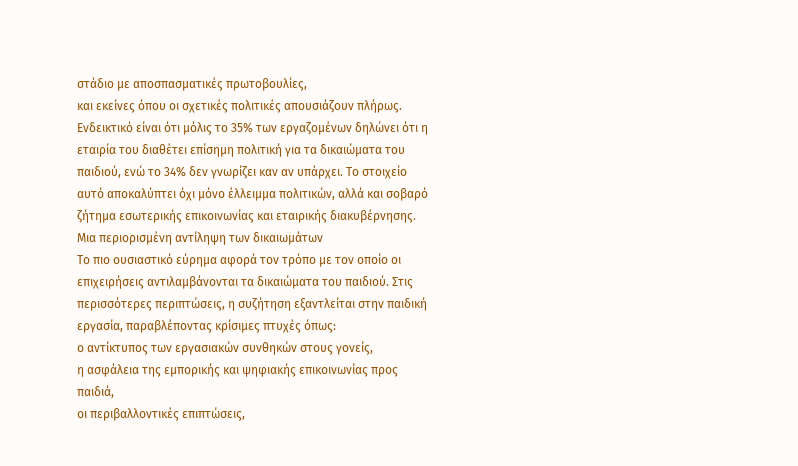στάδιο με αποσπασματικές πρωτοβουλίες,
και εκείνες όπου οι σχετικές πολιτικές απουσιάζουν πλήρως.
Ενδεικτικό είναι ότι μόλις το 35% των εργαζομένων δηλώνει ότι η εταιρία του διαθέτει επίσημη πολιτική για τα δικαιώματα του παιδιού, ενώ το 34% δεν γνωρίζει καν αν υπάρχει. Το στοιχείο αυτό αποκαλύπτει όχι μόνο έλλειμμα πολιτικών, αλλά και σοβαρό ζήτημα εσωτερικής επικοινωνίας και εταιρικής διακυβέρνησης.
Μια περιορισμένη αντίληψη των δικαιωμάτων
Το πιο ουσιαστικό εύρημα αφορά τον τρόπο με τον οποίο οι επιχειρήσεις αντιλαμβάνονται τα δικαιώματα του παιδιού. Στις περισσότερες περιπτώσεις, η συζήτηση εξαντλείται στην παιδική εργασία, παραβλέποντας κρίσιμες πτυχές όπως:
ο αντίκτυπος των εργασιακών συνθηκών στους γονείς,
η ασφάλεια της εμπορικής και ψηφιακής επικοινωνίας προς παιδιά,
οι περιβαλλοντικές επιπτώσεις,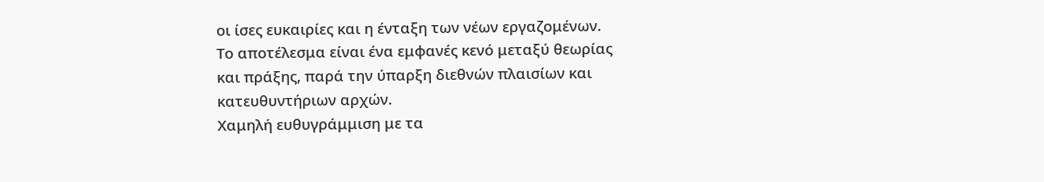οι ίσες ευκαιρίες και η ένταξη των νέων εργαζομένων.
Το αποτέλεσμα είναι ένα εμφανές κενό μεταξύ θεωρίας και πράξης, παρά την ύπαρξη διεθνών πλαισίων και κατευθυντήριων αρχών.
Χαμηλή ευθυγράμμιση με τα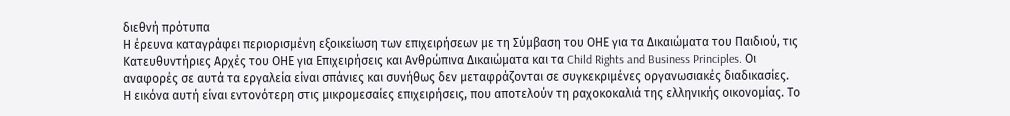διεθνή πρότυπα
Η έρευνα καταγράφει περιορισμένη εξοικείωση των επιχειρήσεων με τη Σύμβαση του ΟΗΕ για τα Δικαιώματα του Παιδιού, τις Κατευθυντήριες Αρχές του ΟΗΕ για Επιχειρήσεις και Ανθρώπινα Δικαιώματα και τα Child Rights and Business Principles. Οι αναφορές σε αυτά τα εργαλεία είναι σπάνιες και συνήθως δεν μεταφράζονται σε συγκεκριμένες οργανωσιακές διαδικασίες.
Η εικόνα αυτή είναι εντονότερη στις μικρομεσαίες επιχειρήσεις, που αποτελούν τη ραχοκοκαλιά της ελληνικής οικονομίας. Το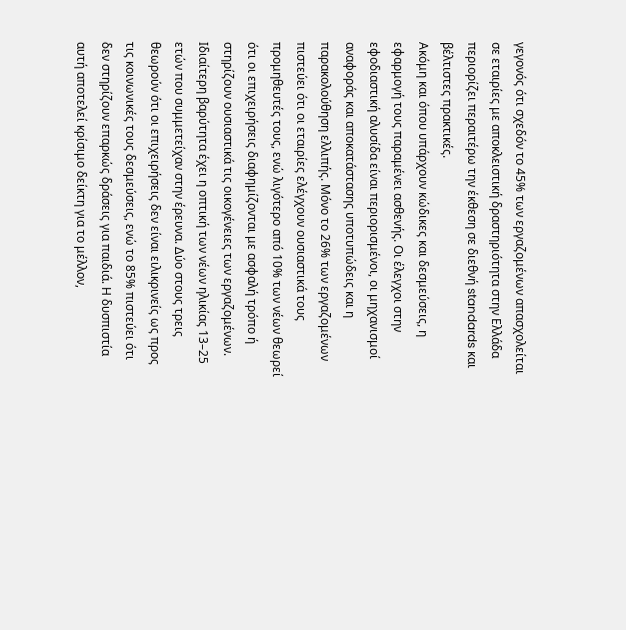γεγονός ότι σχεδόν το 45% των εργαζομένων απασχολείται σε εταιρίες με αποκλειστική δραστηριότητα στην Ελλάδα περιορίζει περαιτέρω την έκθεση σε διεθνή standards και βέλτιστες πρακτικές.
Ακόμη και όπου υπάρχουν κώδικες και δεσμεύσεις, η εφαρμογή τους παραμένει ασθενής. Οι έλεγχοι στην εφοδιαστική αλυσίδα είναι περιορισμένοι, οι μηχανισμοί αναφοράς και αποκατάστασης υποτυπώδεις και η παρακολούθηση ελλιπής. Μόνο το 26% των εργαζομένων πιστεύει ότι οι εταιρίες ελέγχουν ουσιαστικά τους προμηθευτές τους, ενώ λιγότερο από 10% των νέων θεωρεί ότι οι επιχειρήσεις διαφημίζονται με ασφαλή τρόπο ή στηρίζουν ουσιαστικά τις οικογένειες των εργαζομένων.
Ιδιαίτερη βαρύτητα έχει η οπτική των νέων ηλικίας 13–25 ετών που συμμετείχαν στην έρευνα. Δύο στους τρεις θεωρούν ότι οι επιχειρήσεις δεν είναι ειλικρινείς ως προς τις κοινωνικές τους δεσμεύσεις, ενώ το 85% πιστεύει ότι δεν στηρίζουν επαρκώς δράσεις για παιδιά. Η δυσπιστία αυτή αποτελεί κρίσιμο δείκτη για το μέλλον,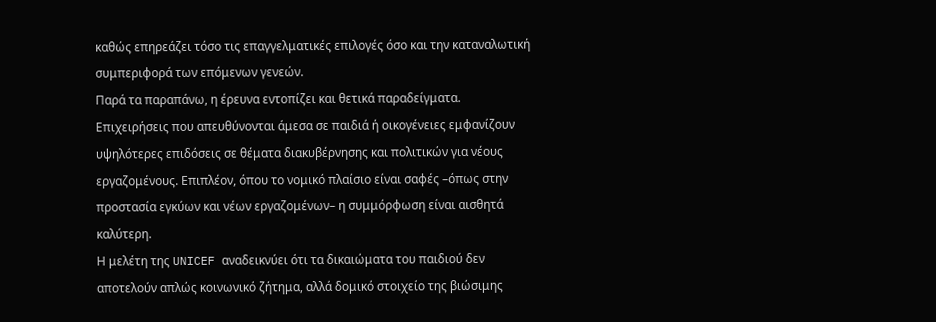καθώς επηρεάζει τόσο τις επαγγελματικές επιλογές όσο και την καταναλωτική συμπεριφορά των επόμενων γενεών.
Παρά τα παραπάνω, η έρευνα εντοπίζει και θετικά παραδείγματα. Επιχειρήσεις που απευθύνονται άμεσα σε παιδιά ή οικογένειες εμφανίζουν υψηλότερες επιδόσεις σε θέματα διακυβέρνησης και πολιτικών για νέους εργαζομένους. Επιπλέον, όπου το νομικό πλαίσιο είναι σαφές –όπως στην προστασία εγκύων και νέων εργαζομένων– η συμμόρφωση είναι αισθητά καλύτερη.
Η μελέτη της UNICEF αναδεικνύει ότι τα δικαιώματα του παιδιού δεν αποτελούν απλώς κοινωνικό ζήτημα, αλλά δομικό στοιχείο της βιώσιμης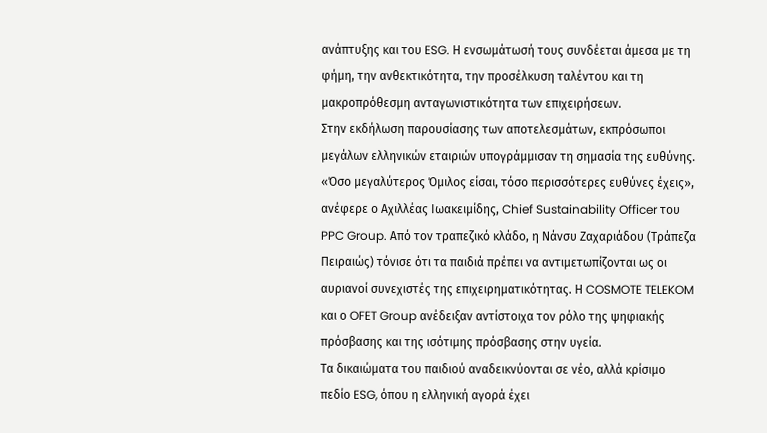ανάπτυξης και του ESG. Η ενσωμάτωσή τους συνδέεται άμεσα με τη φήμη, την ανθεκτικότητα, την προσέλκυση ταλέντου και τη μακροπρόθεσμη ανταγωνιστικότητα των επιχειρήσεων.
Στην εκδήλωση παρουσίασης των αποτελεσμάτων, εκπρόσωποι μεγάλων ελληνικών εταιριών υπογράμμισαν τη σημασία της ευθύνης. «Όσο μεγαλύτερος Όμιλος είσαι, τόσο περισσότερες ευθύνες έχεις», ανέφερε ο Αχιλλέας Ιωακειμίδης, Chief Sustainability Officer του PPC Group. Από τον τραπεζικό κλάδο, η Νάνσυ Ζαχαριάδου (Τράπεζα Πειραιώς) τόνισε ότι τα παιδιά πρέπει να αντιμετωπίζονται ως οι αυριανοί συνεχιστές της επιχειρηματικότητας. Η COSMOTE TELEKOM και ο OFET Group ανέδειξαν αντίστοιχα τον ρόλο της ψηφιακής πρόσβασης και της ισότιμης πρόσβασης στην υγεία.
Τα δικαιώματα του παιδιού αναδεικνύονται σε νέο, αλλά κρίσιμο πεδίο ESG, όπου η ελληνική αγορά έχει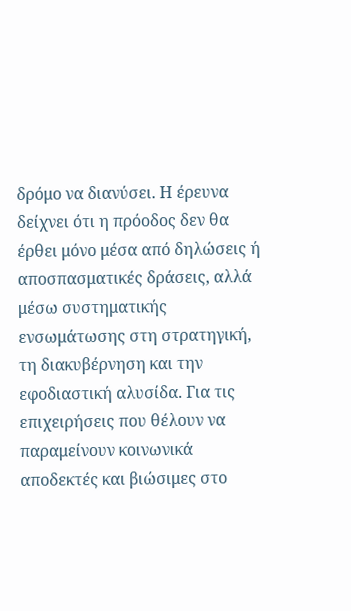δρόμο να διανύσει. Η έρευνα δείχνει ότι η πρόοδος δεν θα έρθει μόνο μέσα από δηλώσεις ή αποσπασματικές δράσεις, αλλά μέσω συστηματικής ενσωμάτωσης στη στρατηγική, τη διακυβέρνηση και την εφοδιαστική αλυσίδα. Για τις επιχειρήσεις που θέλουν να παραμείνουν κοινωνικά αποδεκτές και βιώσιμες στο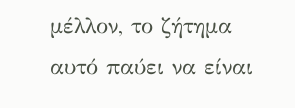μέλλον, το ζήτημα αυτό παύει να είναι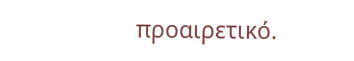προαιρετικό.